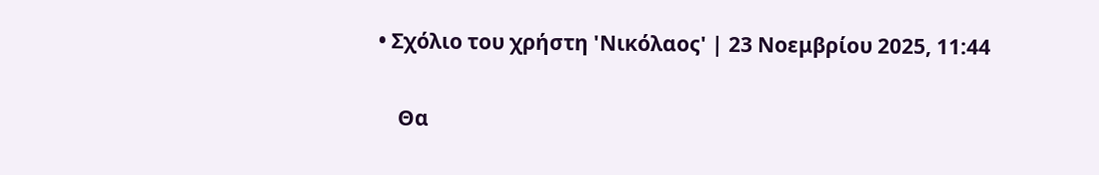• Σχόλιο του χρήστη 'Νικόλαος' | 23 Νοεμβρίου 2025, 11:44

    Θα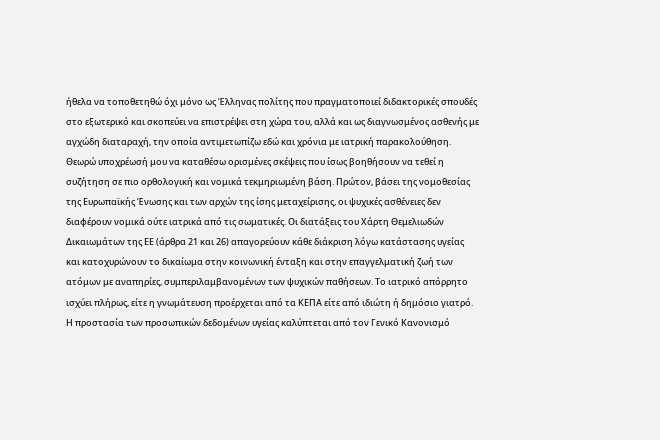ήθελα να τοποθετηθώ όχι μόνο ως Έλληνας πολίτης που πραγματοποιεί διδακτορικές σπουδές στο εξωτερικό και σκοπεύει να επιστρέψει στη χώρα του, αλλά και ως διαγνωσμένος ασθενής με αγχώδη διαταραχή, την οποία αντιμετωπίζω εδώ και χρόνια με ιατρική παρακολούθηση. Θεωρώ υποχρέωσή μου να καταθέσω ορισμένες σκέψεις που ίσως βοηθήσουν να τεθεί η συζήτηση σε πιο ορθολογική και νομικά τεκμηριωμένη βάση. Πρώτον, βάσει της νομοθεσίας της Ευρωπαϊκής Ένωσης και των αρχών της ίσης μεταχείρισης, οι ψυχικές ασθένειες δεν διαφέρουν νομικά ούτε ιατρικά από τις σωματικές. Οι διατάξεις του Χάρτη Θεμελιωδών Δικαιωμάτων της ΕΕ (άρθρα 21 και 26) απαγορεύουν κάθε διάκριση λόγω κατάστασης υγείας και κατοχυρώνουν το δικαίωμα στην κοινωνική ένταξη και στην επαγγελματική ζωή των ατόμων με αναπηρίες, συμπεριλαμβανομένων των ψυχικών παθήσεων. Το ιατρικό απόρρητο ισχύει πλήρως, είτε η γνωμάτευση προέρχεται από τα ΚΕΠΑ είτε από ιδιώτη ή δημόσιο γιατρό. Η προστασία των προσωπικών δεδομένων υγείας καλύπτεται από τον Γενικό Κανονισμό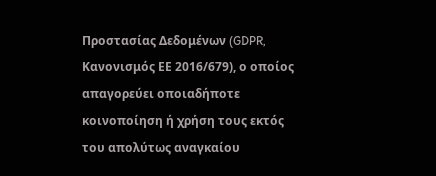Προστασίας Δεδομένων (GDPR, Κανονισμός ΕΕ 2016/679), ο οποίος απαγορεύει οποιαδήποτε κοινοποίηση ή χρήση τους εκτός του απολύτως αναγκαίου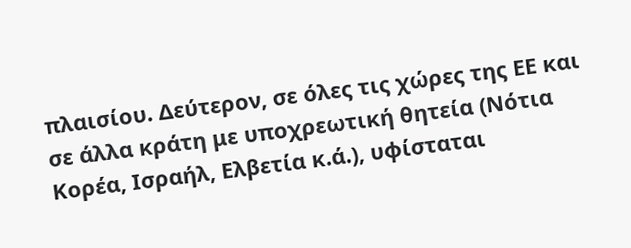πλαισίου. Δεύτερον, σε όλες τις χώρες της ΕΕ και σε άλλα κράτη με υποχρεωτική θητεία (Νότια Κορέα, Ισραήλ, Ελβετία κ.ά.), υφίσταται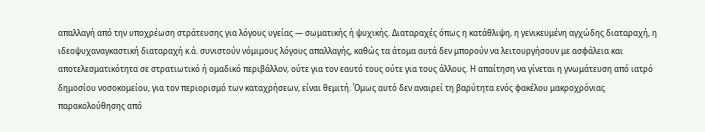απαλλαγή από την υποχρέωση στράτευσης για λόγους υγείας — σωματικής ή ψυχικής. Διαταραχές όπως η κατάθλιψη, η γενικευμένη αγχώδης διαταραχή, η ιδεοψυχαναγκαστική διαταραχή κ.ά. συνιστούν νόμιμους λόγους απαλλαγής, καθώς τα άτομα αυτά δεν μπορούν να λειτουργήσουν με ασφάλεια και αποτελεσματικότητα σε στρατιωτικό ή ομαδικό περιβάλλον, ούτε για τον εαυτό τους ούτε για τους άλλους. Η απαίτηση να γίνεται η γνωμάτευση από ιατρό δημοσίου νοσοκομείου, για τον περιορισμό των καταχρήσεων, είναι θεμιτή. Όμως αυτό δεν αναιρεί τη βαρύτητα ενός φακέλου μακροχρόνιας παρακολούθησης από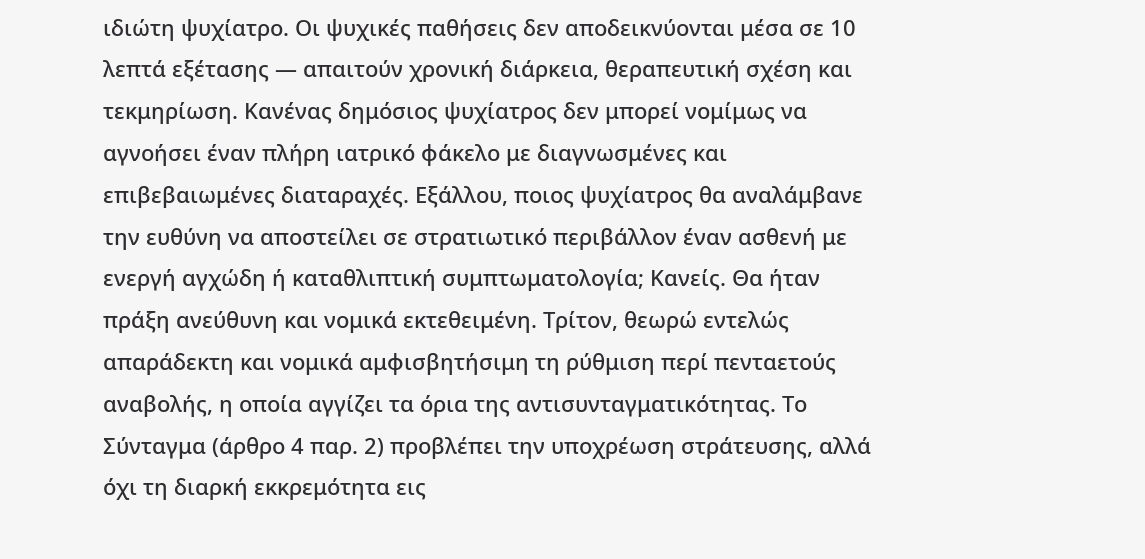ιδιώτη ψυχίατρο. Οι ψυχικές παθήσεις δεν αποδεικνύονται μέσα σε 10 λεπτά εξέτασης — απαιτούν χρονική διάρκεια, θεραπευτική σχέση και τεκμηρίωση. Κανένας δημόσιος ψυχίατρος δεν μπορεί νομίμως να αγνοήσει έναν πλήρη ιατρικό φάκελο με διαγνωσμένες και επιβεβαιωμένες διαταραχές. Εξάλλου, ποιος ψυχίατρος θα αναλάμβανε την ευθύνη να αποστείλει σε στρατιωτικό περιβάλλον έναν ασθενή με ενεργή αγχώδη ή καταθλιπτική συμπτωματολογία; Κανείς. Θα ήταν πράξη ανεύθυνη και νομικά εκτεθειμένη. Τρίτον, θεωρώ εντελώς απαράδεκτη και νομικά αμφισβητήσιμη τη ρύθμιση περί πενταετούς αναβολής, η οποία αγγίζει τα όρια της αντισυνταγματικότητας. Το Σύνταγμα (άρθρο 4 παρ. 2) προβλέπει την υποχρέωση στράτευσης, αλλά όχι τη διαρκή εκκρεμότητα εις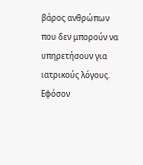βάρος ανθρώπων που δεν μπορούν να υπηρετήσουν για ιατρικούς λόγους. Εφόσον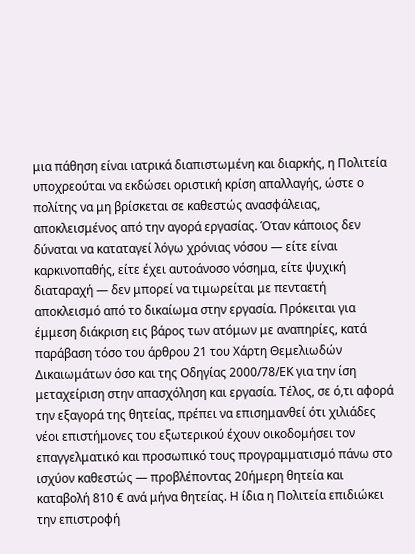μια πάθηση είναι ιατρικά διαπιστωμένη και διαρκής, η Πολιτεία υποχρεούται να εκδώσει οριστική κρίση απαλλαγής, ώστε ο πολίτης να μη βρίσκεται σε καθεστώς ανασφάλειας, αποκλεισμένος από την αγορά εργασίας. Όταν κάποιος δεν δύναται να καταταγεί λόγω χρόνιας νόσου — είτε είναι καρκινοπαθής, είτε έχει αυτοάνοσο νόσημα, είτε ψυχική διαταραχή — δεν μπορεί να τιμωρείται με πενταετή αποκλεισμό από το δικαίωμα στην εργασία. Πρόκειται για έμμεση διάκριση εις βάρος των ατόμων με αναπηρίες, κατά παράβαση τόσο του άρθρου 21 του Χάρτη Θεμελιωδών Δικαιωμάτων όσο και της Οδηγίας 2000/78/ΕΚ για την ίση μεταχείριση στην απασχόληση και εργασία. Τέλος, σε ό,τι αφορά την εξαγορά της θητείας, πρέπει να επισημανθεί ότι χιλιάδες νέοι επιστήμονες του εξωτερικού έχουν οικοδομήσει τον επαγγελματικό και προσωπικό τους προγραμματισμό πάνω στο ισχύον καθεστώς — προβλέποντας 20ήμερη θητεία και καταβολή 810 € ανά μήνα θητείας. Η ίδια η Πολιτεία επιδιώκει την επιστροφή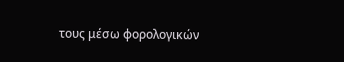τους μέσω φορολογικών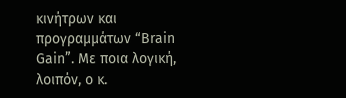κινήτρων και προγραμμάτων “Brain Gain”. Με ποια λογική, λοιπόν, ο κ.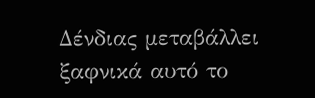Δένδιας μεταβάλλει ξαφνικά αυτό το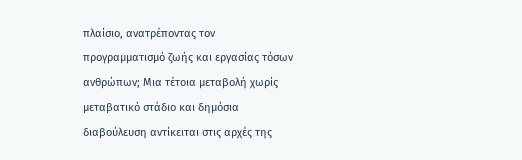πλαίσιο, ανατρέποντας τον προγραμματισμό ζωής και εργασίας τόσων ανθρώπων; Μια τέτοια μεταβολή χωρίς μεταβατικό στάδιο και δημόσια διαβούλευση αντίκειται στις αρχές της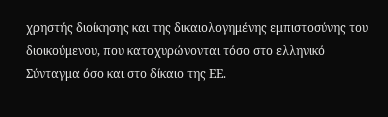χρηστής διοίκησης και της δικαιολογημένης εμπιστοσύνης του διοικούμενου, που κατοχυρώνονται τόσο στο ελληνικό Σύνταγμα όσο και στο δίκαιο της ΕΕ.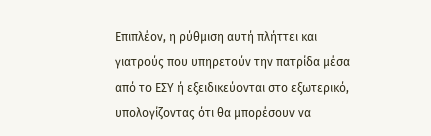Επιπλέον, η ρύθμιση αυτή πλήττει και γιατρούς που υπηρετούν την πατρίδα μέσα από το ΕΣΥ ή εξειδικεύονται στο εξωτερικό, υπολογίζοντας ότι θα μπορέσουν να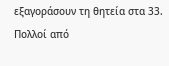εξαγοράσουν τη θητεία στα 33. Πολλοί από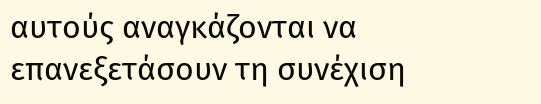αυτούς αναγκάζονται να επανεξετάσουν τη συνέχιση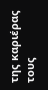της καριέρας τους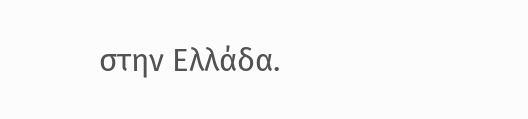στην Ελλάδα.